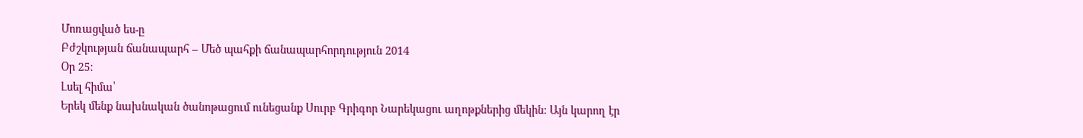Մոռացված ես-ը
Բժշկության ճանապարհ – Մեծ պահքի ճանապարհորդություն 2014
Օր 25:
Լսել հիմա՝
Երեկ մենք նախնական ծանոթացում ունեցանք Սուրբ Գրիգոր Նարեկացու աղոթքներից մեկին: Այն կարող էր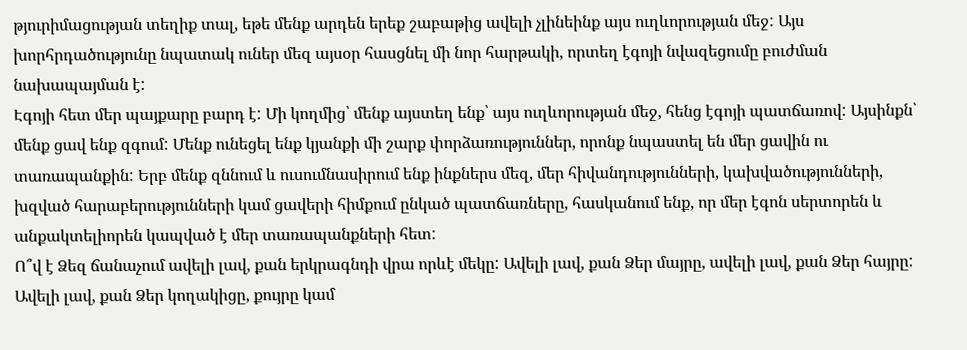թյուրիմացության տեղիք տալ, եթե մենք արդեն երեք շաբաթից ավելի չլինեինք այս ուղևորության մեջ: Այս խորհրդածությունը նպատակ ուներ մեզ այսօր հասցնել մի նոր հարթակի, որտեղ էգոյի նվազեցումը բուժման նախապայման է:
Էգոյի հետ մեր պայքարը բարդ է: Մի կողմից՝ մենք այստեղ ենք՝ այս ուղևորության մեջ, հենց էգոյի պատճառով: Այսինքն՝ մենք ցավ ենք զգում: Մենք ունեցել ենք կյանքի մի շարք փորձառություններ, որոնք նպաստել են մեր ցավին ու տառապանքին: Երբ մենք զննում և ուսումնասիրում ենք ինքներս մեզ, մեր հիվանդությունների, կախվածությունների, խզված հարաբերությունների կամ ցավերի հիմքում ընկած պատճառները, հասկանում ենք, որ մեր էգոն սերտորեն և անքակտելիորեն կապված է մեր տառապանքների հետ:
Ո՞վ է Ձեզ ճանաչում ավելի լավ, քան երկրագնդի վրա որևէ մեկը: Ավելի լավ, քան Ձեր մայրը, ավելի լավ, քան Ձեր հայրը: Ավելի լավ, քան Ձեր կողակիցը, քույրը կամ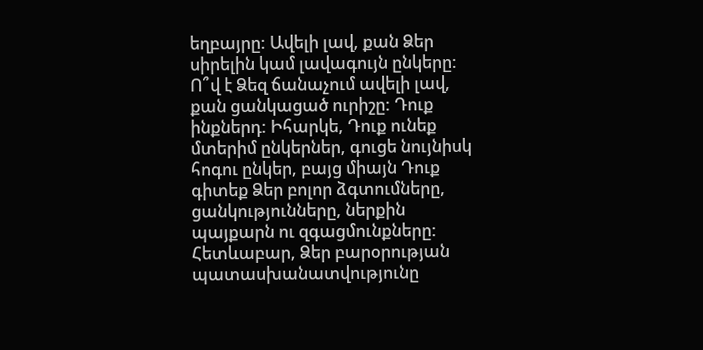եղբայրը: Ավելի լավ, քան Ձեր սիրելին կամ լավագույն ընկերը: Ո՞վ է Ձեզ ճանաչում ավելի լավ, քան ցանկացած ուրիշը: Դուք ինքներդ: Իհարկե, Դուք ունեք մտերիմ ընկերներ, գուցե նույնիսկ հոգու ընկեր, բայց միայն Դուք գիտեք Ձեր բոլոր ձգտումները, ցանկությունները, ներքին պայքարն ու զգացմունքները: Հետևաբար, Ձեր բարօրության պատասխանատվությունը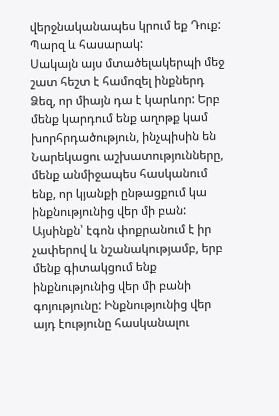վերջնականապես կրում եք Դուք: Պարզ և հասարակ:
Սակայն այս մտածելակերպի մեջ շատ հեշտ է համոզել ինքներդ Ձեզ, որ միայն դա է կարևոր: Երբ մենք կարդում ենք աղոթք կամ խորհրդածություն, ինչպիսին են Նարեկացու աշխատությունները, մենք անմիջապես հասկանում ենք, որ կյանքի ընթացքում կա ինքնությունից վեր մի բան: Այսինքն՝ էգոն փոքրանում է իր չափերով և նշանակությամբ, երբ մենք գիտակցում ենք ինքնությունից վեր մի բանի գոյությունը: Ինքնությունից վեր այդ էությունը հասկանալու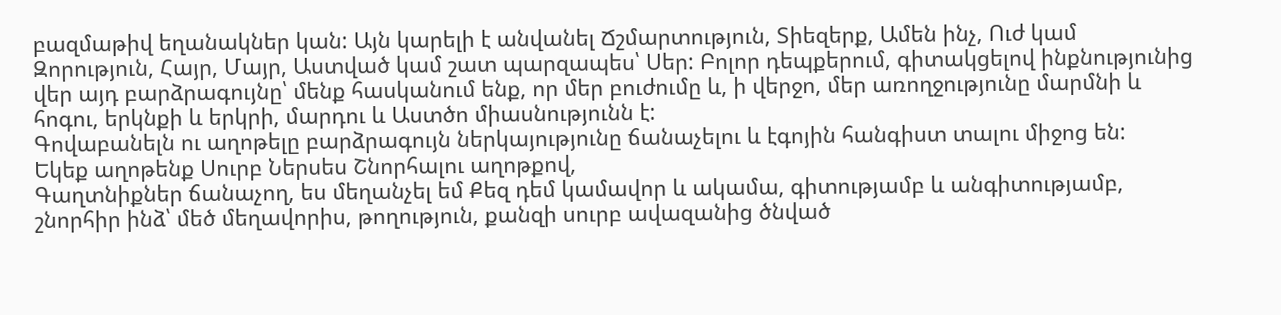բազմաթիվ եղանակներ կան: Այն կարելի է անվանել Ճշմարտություն, Տիեզերք, Ամեն ինչ, Ուժ կամ Զորություն, Հայր, Մայր, Աստված կամ շատ պարզապես՝ Սեր: Բոլոր դեպքերում, գիտակցելով ինքնությունից վեր այդ բարձրագույնը՝ մենք հասկանում ենք, որ մեր բուժումը և, ի վերջո, մեր առողջությունը մարմնի և հոգու, երկնքի և երկրի, մարդու և Աստծո միասնությունն է:
Գովաբանելն ու աղոթելը բարձրագույն ներկայությունը ճանաչելու և էգոյին հանգիստ տալու միջոց են:
Եկեք աղոթենք Սուրբ Ներսես Շնորհալու աղոթքով,
Գաղտնիքներ ճանաչող, ես մեղանչել եմ Քեզ դեմ կամավոր և ակամա, գիտությամբ և անգիտությամբ, շնորհիր ինձ՝ մեծ մեղավորիս, թողություն, քանզի սուրբ ավազանից ծնված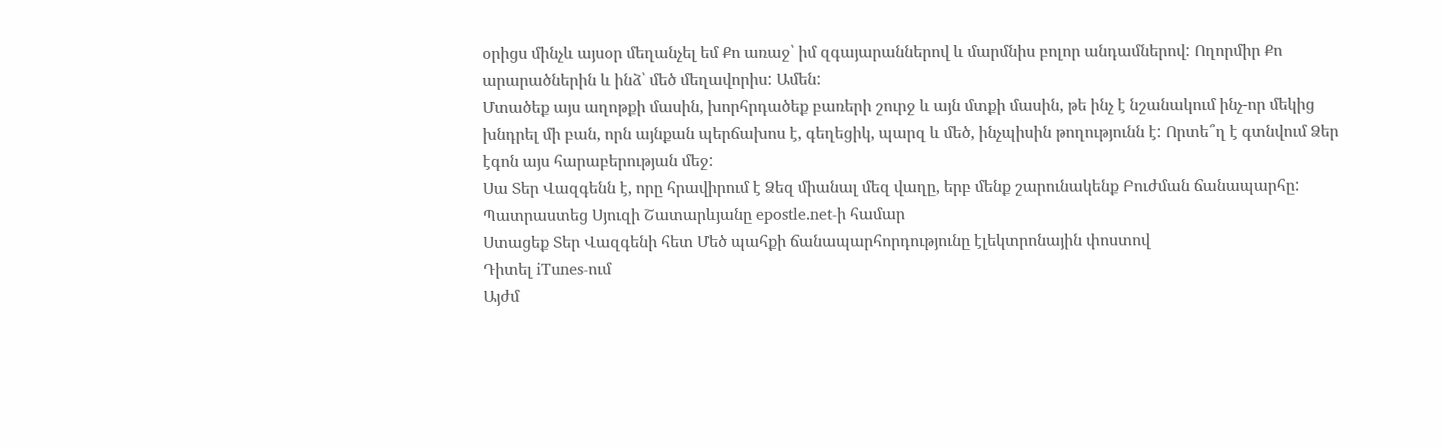օրիցս մինչև այսօր մեղանչել եմ Քո առաջ՝ իմ զգայարաններով և մարմնիս բոլոր անդամներով: Ողորմիր Քո արարածներին և ինձ՝ մեծ մեղավորիս: Ամեն:
Մտածեք այս աղոթքի մասին, խորհրդածեք բառերի շուրջ և այն մտքի մասին, թե ինչ է նշանակում ինչ-որ մեկից խնդրել մի բան, որն այնքան պերճախոս է, գեղեցիկ, պարզ և մեծ, ինչպիսին թողությունն է: Որտե՞ղ է գտնվում Ձեր էգոն այս հարաբերության մեջ:
Սա Տեր Վազգենն է, որը հրավիրում է Ձեզ միանալ մեզ վաղը, երբ մենք շարունակենք Բուժման ճանապարհը:
Պատրաստեց Սյուզի Շատարևյանը epostle.net-ի համար
Ստացեք Տեր Վազգենի հետ Մեծ պահքի ճանապարհորդությունը էլեկտրոնային փոստով
Դիտել iTunes-ում
Այժմ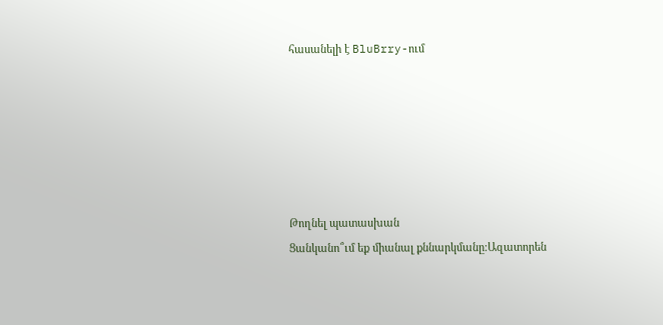հասանելի է BluBrry-ում






Թողնել պատասխան
Ցանկանո՞ւմ եք միանալ քննարկմանը։Ազատորեն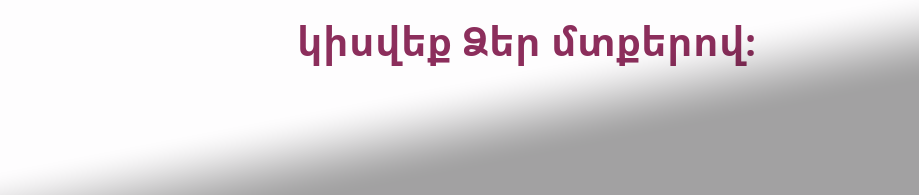կիսվեք Ձեր մտքերով։